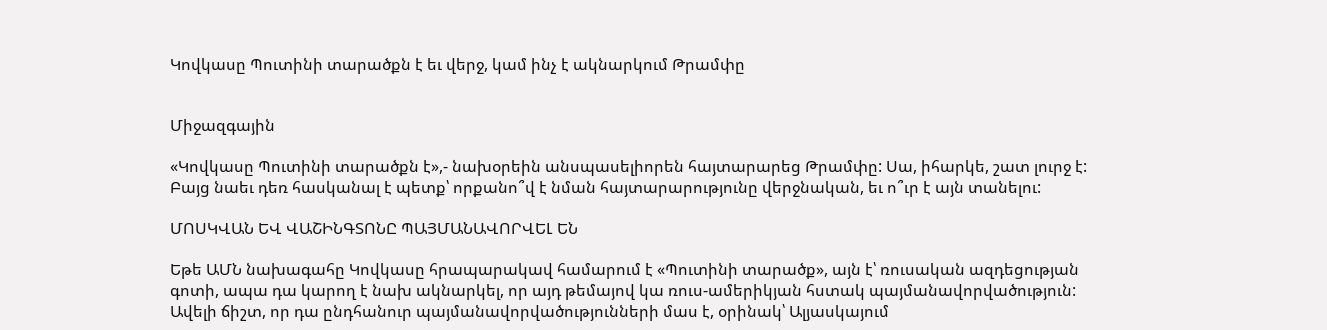Կովկասը Պուտինի տարածքն է եւ վերջ, կամ ինչ է ակնարկում Թրամփը


Միջազգային

«Կովկասը Պուտինի տարածքն է»,- նախօրեին անսպասելիորեն հայտարարեց Թրամփը: Սա, իհարկե, շատ լուրջ է: Բայց նաեւ դեռ հասկանալ է պետք՝ որքանո՞վ է նման հայտարարությունը վերջնական, եւ ո՞ւր է այն տանելու:

ՄՈՍԿՎԱՆ ԵՎ ՎԱՇԻՆԳՏՈՆԸ ՊԱՅՄԱՆԱՎՈՐՎԵԼ ԵՆ

Եթե ԱՄՆ նախագահը Կովկասը հրապարակավ համարում է «Պուտինի տարածք», այն է՝ ռուսական ազդեցության գոտի, ապա դա կարող է նախ ակնարկել, որ այդ թեմայով կա ռուս-ամերիկյան հստակ պայմանավորվածություն: Ավելի ճիշտ, որ դա ընդհանուր պայմանավորվածությունների մաս է, օրինակ՝ Ալյասկայում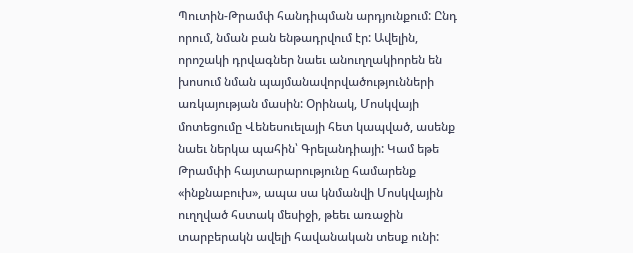Պուտին-Թրամփ հանդիպման արդյունքում: Ընդ որում, նման բան ենթադրվում էր: Ավելին, որոշակի դրվագներ նաեւ անուղղակիորեն են խոսում նման պայմանավորվածությունների առկայության մասին: Օրինակ, Մոսկվայի մոտեցումը Վենեսուելայի հետ կապված, ասենք նաեւ ներկա պահին՝ Գրելանդիայի: Կամ եթե Թրամփի հայտարարությունը համարենք «ինքնաբուխ», ապա սա կնմանվի Մոսկվային ուղղված հստակ մեսիջի, թեեւ առաջին տարբերակն ավելի հավանական տեսք ունի: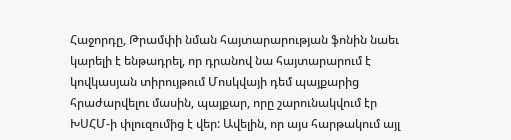Հաջորդը, Թրամփի նման հայտարարության ֆոնին նաեւ կարելի է ենթադրել, որ դրանով նա հայտարարում է կովկասյան տիրույթում Մոսկվայի դեմ պայքարից հրաժարվելու մասին, պայքար, որը շարունակվում էր ԽՍՀՄ-ի փլուզումից է վեր: Ավելին, որ այս հարթակում այլ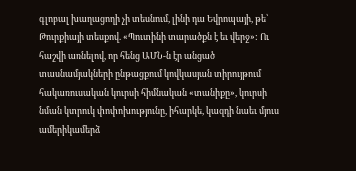գլոբալ խաղացողի չի տեսնում, լինի դա Եվրոպայի, թե՝ Թուրքիայի տեսքով. «Պուտինի տարածքն է եւ վերջ»: Ու հաշվի առնելով, որ հենց ԱՄՆ-ն էր անցած տասնամյակների ընթացքում կովկասյան տիրույթում հակառուսական կուրսի հիմնական «տանիքը», կուրսի նման կտրուկ փոփոխությունը, իհարկե, կազդի նաեւ մյուս ամերիկամերձ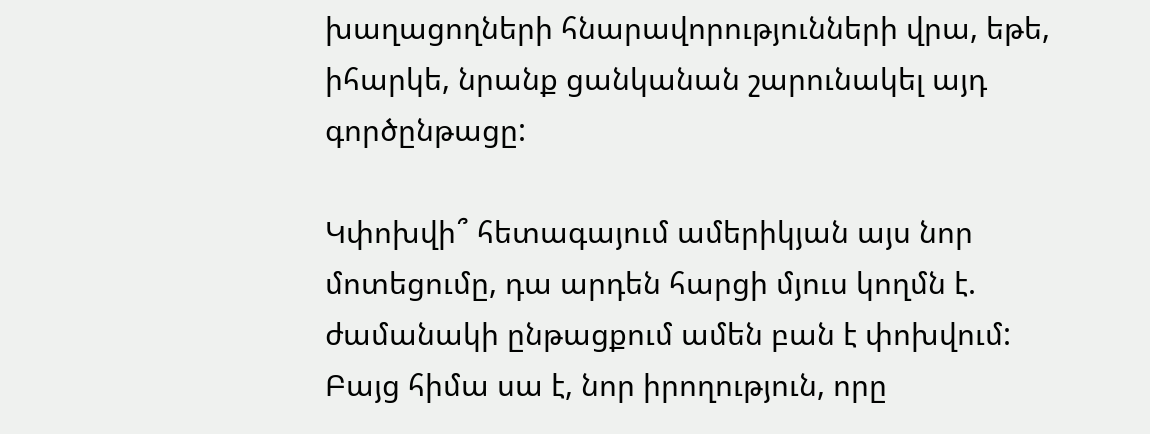խաղացողների հնարավորությունների վրա, եթե, իհարկե, նրանք ցանկանան շարունակել այդ գործընթացը:

Կփոխվի՞ հետագայում ամերիկյան այս նոր մոտեցումը, դա արդեն հարցի մյուս կողմն է. ժամանակի ընթացքում ամեն բան է փոխվում: Բայց հիմա սա է, նոր իրողություն, որը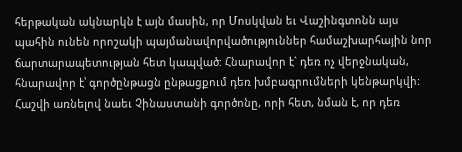հերթական ակնարկն է այն մասին, որ Մոսկվան եւ Վաշինգտոնն այս պահին ունեն որոշակի պայմանավորվածություններ համաշխարհային նոր ճարտարապետության հետ կապված: Հնարավոր է` դեռ ոչ վերջնական, հնարավոր է՝ գործընթացն ընթացքում դեռ խմբագրումների կենթարկվի: Հաշվի առնելով նաեւ Չինաստանի գործոնը, որի հետ, նման է, որ դեռ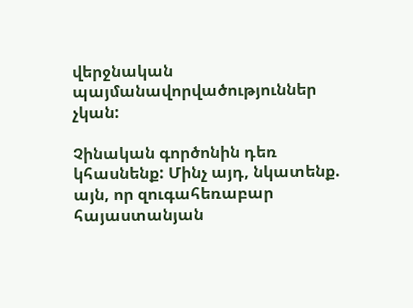վերջնական պայմանավորվածություններ չկան:

Չինական գործոնին դեռ կհասնենք: Մինչ այդ, նկատենք. այն, որ զուգահեռաբար հայաստանյան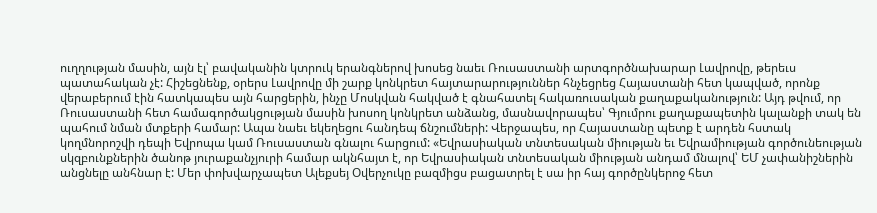ուղղության մասին, այն էլ՝ բավականին կտրուկ երանգներով խոսեց նաեւ Ռուսաստանի արտգործնախարար Լավրովը, թերեւս պատահական չէ: Հիշեցնենք, օրերս Լավրովը մի շարք կոնկրետ հայտարարություններ հնչեցրեց Հայաստանի հետ կապված, որոնք վերաբերում էին հատկապես այն հարցերին, ինչը Մոսկվան հակված է գնահատել հակառուսական քաղաքականություն: Այդ թվում, որ Ռուսաստանի հետ համագործակցության մասին խոսող կոնկրետ անձանց, մասնավորապես՝ Գյումրու քաղաքապետին կալանքի տակ են պահում նման մտքերի համար: Ապա նաեւ եկեղեցու հանդեպ ճնշումների: Վերջապես, որ Հայաստանը պետք է արդեն հստակ կողմնորոշվի դեպի Եվրոպա կամ Ռուսաստան գնալու հարցում: «Եվրասիական տնտեսական միության եւ Եվրամիության գործունեության սկզբունքներին ծանոթ յուրաքանչյուրի համար ակնհայտ է, որ Եվրասիական տնտեսական միության անդամ մնալով՝ ԵՄ չափանիշներին անցնելը անհնար է: Մեր փոխվարչապետ Ալեքսեյ Օվերչուկը բազմիցս բացատրել է սա իր հայ գործընկերոջ հետ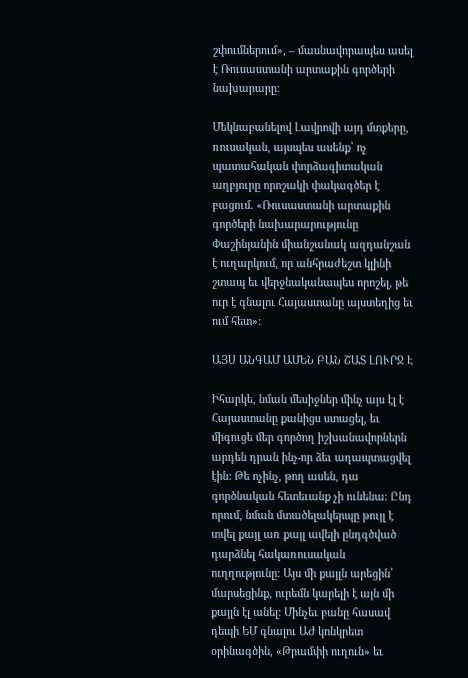շփումներում», – մասնավորապես ասել է Ռուսաստանի արտաքին գործերի նախարարը:

Մեկնաբանելով Լավրովի այդ մտքերը, ռուսական, այսպես ասենք՝ ոչ պատահական փորձագիտական աղբյուրը որոշակի փակագծեր է բացում. «Ռուսաստանի արտաքին գործերի նախարարությունը Փաշինյանին միանշանակ ազդանշան է ուղարկում, որ անհրաժեշտ կլինի շտապ եւ վերջնականապես որոշել, թե ուր է գնալու Հայաստանը այստեղից եւ ում հետ»:

ԱՅՍ ԱՆԳԱՄ ԱՄԵՆ ԲԱՆ ՇԱՏ ԼՈՒՐՋ Է

Իհարկե, նման մեսիջներ մինչ այս էլ է Հայաստանը քանիցս ստացել, եւ միգուցե մեր գործող իշխանավորներն արդեն դրան ինչ-որ ձեւ ադապտացվել էին: Թե ոչինչ, թող ասեն, դա գործնական հետեւանք չի ունենա: Ընդ որում, նման մտածելակերպը թույլ է տվել քայլ առ քայլ ավելի ընդգծված դարձնել հակառուսական ուղղությունը: Այս մի քայլն արեցին՝ մարսեցինք, ուրեմն կարելի է այն մի քայլն էլ անել: Մինչեւ բանը հասավ դեպի ԵՄ գնալու ԱԺ կոնկրետ օրինագծին, «Թրամփի ուղուն» եւ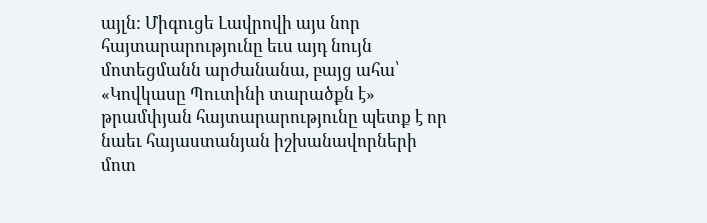այլն: Միգուցե Լավրովի այս նոր հայտարարությունը եւս այդ նույն մոտեցմանն արժանանա, բայց ահա՝ «Կովկասը Պուտինի տարածքն է» թրամփյան հայտարարությունը պետք է որ նաեւ հայաստանյան իշխանավորների մոտ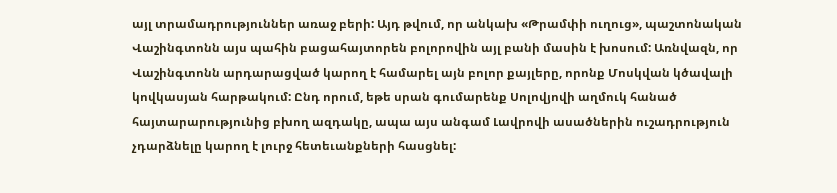այլ տրամադրություններ առաջ բերի: Այդ թվում, որ անկախ «Թրամփի ուղուց», պաշտոնական Վաշինգտոնն այս պահին բացահայտորեն բոլորովին այլ բանի մասին է խոսում: Առնվազն, որ Վաշինգտոնն արդարացված կարող է համարել այն բոլոր քայլերը, որոնք Մոսկվան կծավալի կովկասյան հարթակում: Ընդ որում, եթե սրան գումարենք Սոլովյովի աղմուկ հանած հայտարարությունից բխող ազդակը, ապա այս անգամ Լավրովի ասածներին ուշադրություն չդարձնելը կարող է լուրջ հետեւանքների հասցնել: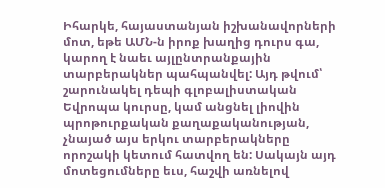Իհարկե, հայաստանյան իշխանավորների մոտ, եթե ԱՄՆ-ն իրոք խաղից դուրս գա, կարող է նաեւ այլընտրանքային տարբերակներ պահպանվել: Այդ թվում՝ շարունակել դեպի գլոբալիստական Եվրոպա կուրսը, կամ անցնել լիովին պրոթուրքական քաղաքականության, չնայած այս երկու տարբերակները որոշակի կետում հատվող են: Սակայն այդ մոտեցումները եւս, հաշվի առնելով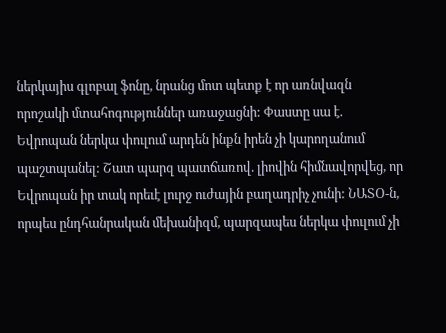ներկայիս գլոբալ ֆոնը, նրանց մոտ պետք է որ առնվազն որոշակի մտահոգություններ առաջացնի: Փաստը սա է. Եվրոպան ներկա փուլում արդեն ինքն իրեն չի կարողանում պաշտպանել: Շատ պարզ պատճառով. լիովին հիմնավորվեց, որ Եվրոպան իր տակ որեւէ լուրջ ուժային բաղադրիչ չունի: ՆԱՏՕ-ն, որպես ընդհանրական մեխանիզմ, պարզապես ներկա փուլում չի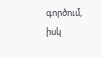գործում, իսկ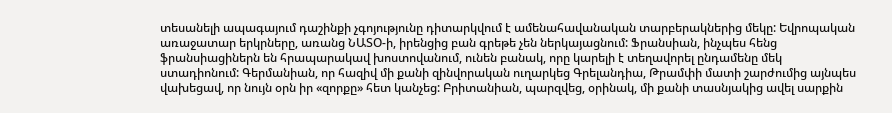տեսանելի ապագայում դաշինքի չգոյությունը դիտարկվում է ամենահավանական տարբերակներից մեկը: Եվրոպական առաջատար երկրները, առանց ՆԱՏՕ-ի, իրենցից բան գրեթե չեն ներկայացնում: Ֆրանսիան, ինչպես հենց ֆրանսիացիներն են հրապարակավ խոստովանում, ունեն բանակ, որը կարելի է տեղավորել ընդամենը մեկ ստադիոնում: Գերմանիան, որ հազիվ մի քանի զինվորական ուղարկեց Գրելանդիա, Թրամփի մատի շարժումից այնպես վախեցավ, որ նույն օրն իր «զորքը» հետ կանչեց: Բրիտանիան, պարզվեց, օրինակ, մի քանի տասնյակից ավել սարքին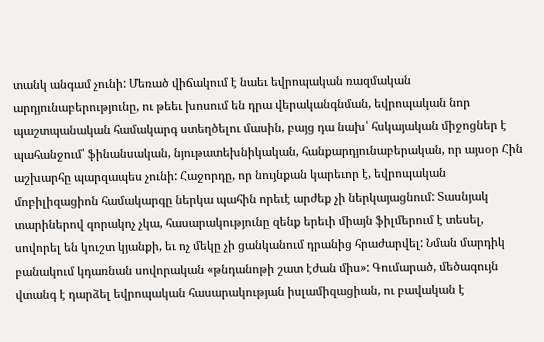տանկ անգամ չունի: Մեռած վիճակում է նաեւ եվրոպական ռազմական արդյունաբերությունը, ու թեեւ խոսում են դրա վերականգնման, եվրոպական նոր պաշտպանական համակարգ ստեղծելու մասին, բայց դա նախ՝ հսկայական միջոցներ է պահանջում՝ ֆինանսական, նյութատեխնիկական, հանքարդյունաբերական, որ այսօր Հին աշխարհը պարզապես չունի: Հաջորդը, որ նույնքան կարեւոր է, եվրոպական մոբիլիզացիոն համակարգը ներկա պահին որեւէ արժեք չի ներկայացնում: Տասնյակ տարիներով զորակոչ չկա, հասարակությունը զենք երեւի միայն ֆիլմերում է տեսել, սովորել են կուշտ կյանքի, եւ ոչ մեկը չի ցանկանում դրանից հրաժարվել: Նման մարդիկ բանակում կդառնան սովորական «թնդանոթի շատ էժան միս»: Գումարած, մեծագույն վտանգ է դարձել եվրոպական հասարակության իսլամիզացիան, ու բավական է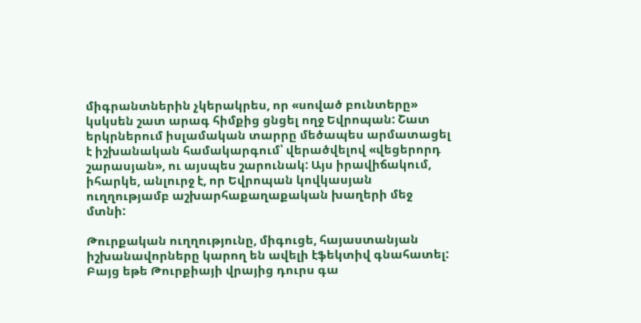միգրանտներին չկերակրես, որ «սոված բունտերը» կսկսեն շատ արագ հիմքից ցնցել ողջ Եվրոպան: Շատ երկրներում իսլամական տարրը մեծապես արմատացել է իշխանական համակարգում՝ վերածվելով «վեցերորդ շարասյան», ու այսպես շարունակ: Այս իրավիճակում, իհարկե, անլուրջ է, որ Եվրոպան կովկասյան ուղղությամբ աշխարհաքաղաքական խաղերի մեջ մտնի:

Թուրքական ուղղությունը, միգուցե, հայաստանյան իշխանավորները կարող են ավելի էֆեկտիվ գնահատել: Բայց եթե Թուրքիայի վրայից դուրս գա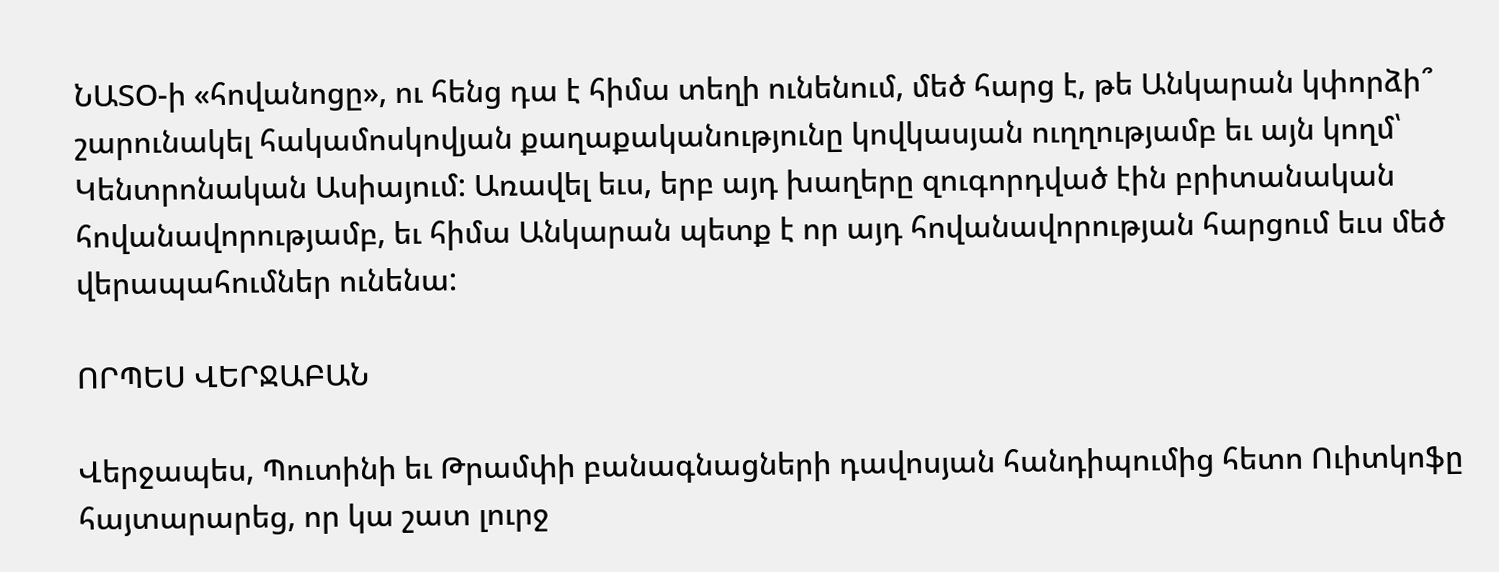ՆԱՏՕ-ի «հովանոցը», ու հենց դա է հիմա տեղի ունենում, մեծ հարց է, թե Անկարան կփորձի՞ շարունակել հակամոսկովյան քաղաքականությունը կովկասյան ուղղությամբ եւ այն կողմ՝ Կենտրոնական Ասիայում: Առավել եւս, երբ այդ խաղերը զուգորդված էին բրիտանական հովանավորությամբ, եւ հիմա Անկարան պետք է որ այդ հովանավորության հարցում եւս մեծ վերապահումներ ունենա:

ՈՐՊԵՍ ՎԵՐՋԱԲԱՆ

Վերջապես, Պուտինի եւ Թրամփի բանագնացների դավոսյան հանդիպումից հետո Ուիտկոֆը հայտարարեց, որ կա շատ լուրջ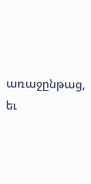առաջընթաց, եւ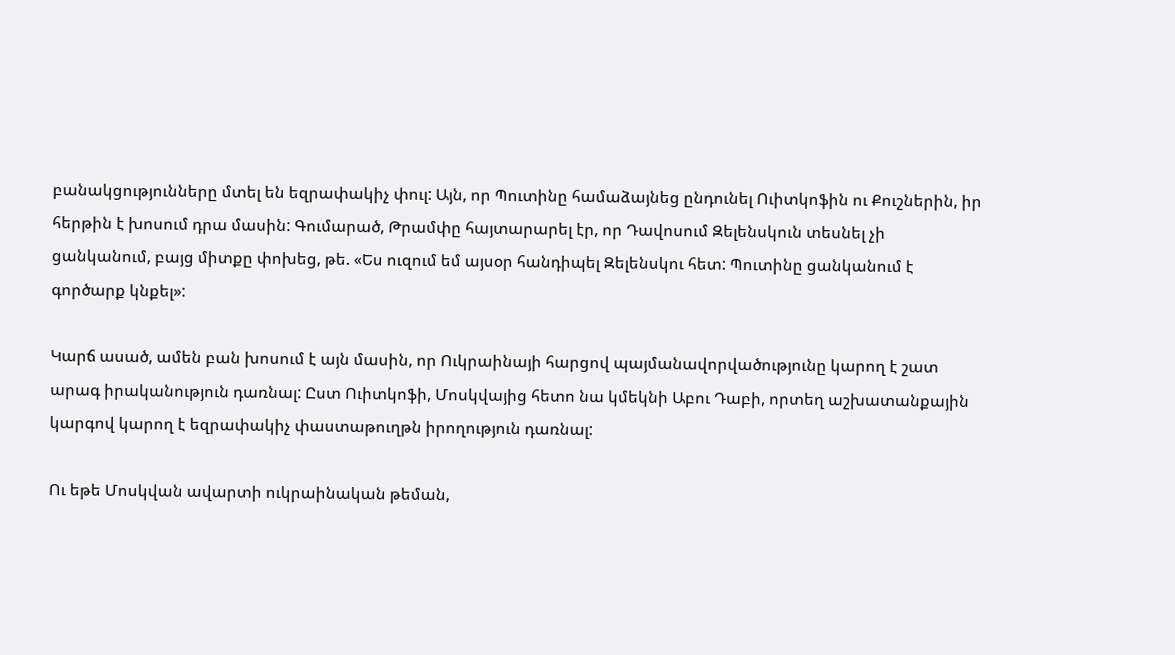բանակցությունները մտել են եզրափակիչ փուլ: Այն, որ Պուտինը համաձայնեց ընդունել Ուիտկոֆին ու Քուշներին, իր հերթին է խոսում դրա մասին: Գումարած, Թրամփը հայտարարել էր, որ Դավոսում Զելենսկուն տեսնել չի ցանկանում, բայց միտքը փոխեց, թե. «Ես ուզում եմ այսօր հանդիպել Զելենսկու հետ: Պուտինը ցանկանում է գործարք կնքել»:

Կարճ ասած, ամեն բան խոսում է այն մասին, որ Ուկրաինայի հարցով պայմանավորվածությունը կարող է շատ արագ իրականություն դառնալ: Ըստ Ուիտկոֆի, Մոսկվայից հետո նա կմեկնի Աբու Դաբի, որտեղ աշխատանքային կարգով կարող է եզրափակիչ փաստաթուղթն իրողություն դառնալ:

Ու եթե Մոսկվան ավարտի ուկրաինական թեման,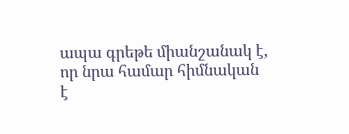ապա գրեթե միանշանակ է, որ նրա համար հիմնական է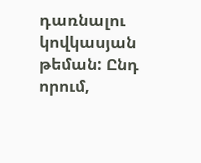դառնալու կովկասյան թեման: Ընդ որում,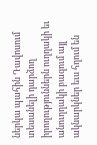ներկա պահին Դավոսում տեսանելի դարձող իրողություններն ուղղակի եւ անուղղակի բազում այլ ակնարկներ եւս հղում են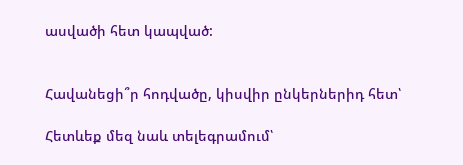ասվածի հետ կապված:


Հավանեցի՞ր հոդվածը, կիսվիր ընկերներիդ հետ՝

Հետևեք մեզ նաև տելեգրամում՝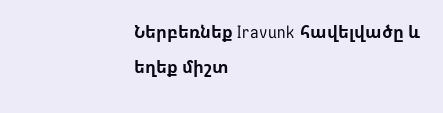Ներբեռնեք Iravunk հավելվածը և եղեք միշտ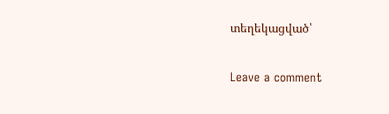տեղեկացված՝

Leave a comment